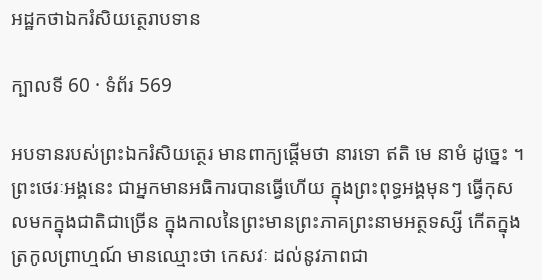អដ្ឋកថាឯករំសិយត្ថេរាបទាន

ក្បាលទី 60 · ទំព័រ 569

អបទានរបស់ព្រះឯករំសិយត្ថេរ មានពាក្យផ្តើមថា នារទោ ឥតិ មេ នាមំ ដូច្នេះ ។ ព្រះថេរៈអង្គនេះ ជាអ្នកមានអធិការបានធ្វើហើយ ក្នុងព្រះពុទ្ធអង្គមុនៗ ធ្វើកុសលមកក្នុងជាតិជាច្រើន ក្នុងកាលនៃព្រះមានព្រះភាគព្រះនាមអត្ថទស្សី កើតក្នុងត្រកូលព្រាហ្មណ៍ មានឈ្មោះថា កេសវៈ ដល់នូវភាពជា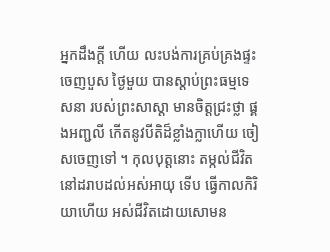អ្នកដឹងក្តី ហើយ លះបង់ការគ្រប់គ្រងផ្ទះ ចេញបួស ថ្ងៃមួយ បានស្តាប់ព្រះធម្មទេសនា របស់ព្រះសាស្តា មានចិត្តជ្រះថ្លា ផ្គងអញ្ជលី កើតនូវបីតិដ៏ខ្លាំងក្លាហើយ ចៀសចេញទៅ ។ កុលបុត្តនោះ តម្កល់ជីវិតនៅដរាបដល់អស់អាយុ ទើប ធ្វើកាលកិរិយាហើយ អស់ជីវិតដោយសោមន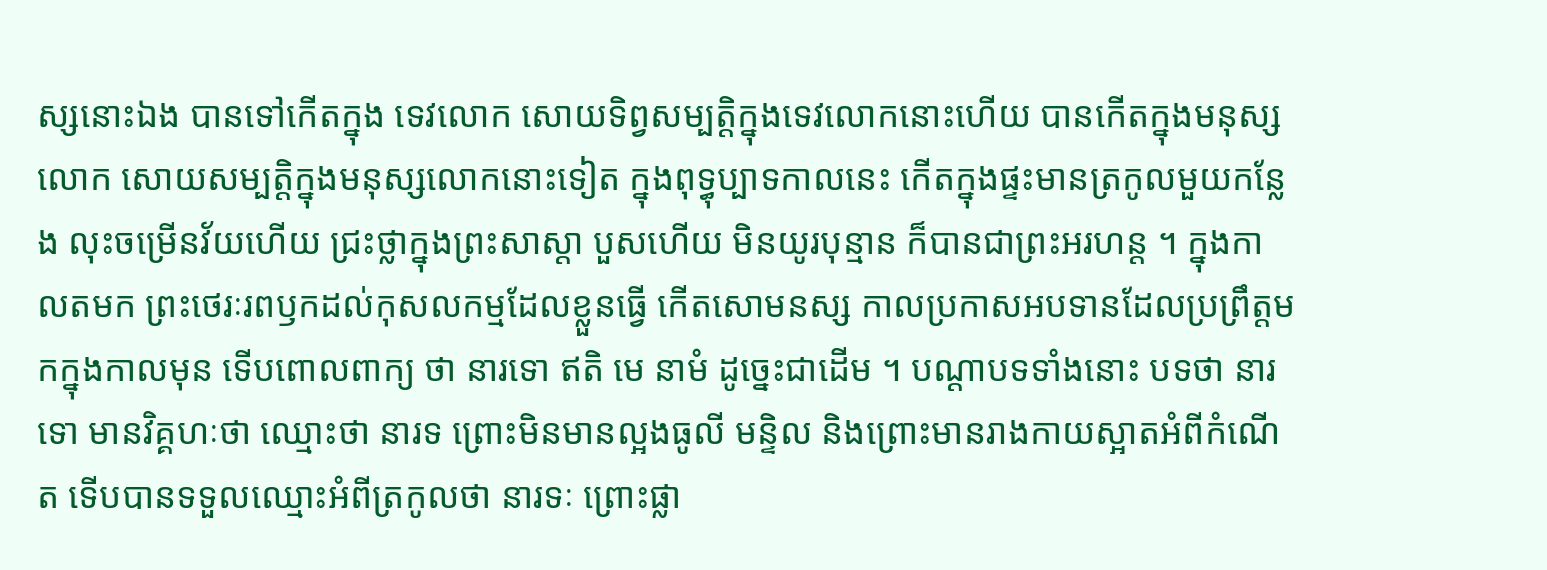ស្សនោះឯង បានទៅកើតក្នុង ទេវលោក សោយទិព្វសម្បត្តិក្នុងទេវលោកនោះហើយ បានកើតក្នុងមនុស្សលោក សោយសម្បត្តិក្នុងមនុស្សលោកនោះទៀត ក្នុងពុទ្ធុប្បាទកាលនេះ កើតក្នុងផ្ទះមានត្រកូលមួយកន្លែង លុះចម្រើនវ័យហើយ ជ្រះថ្លាក្នុងព្រះសាស្តា បួសហើយ មិនយូរបុន្មាន ក៏បានជាព្រះអរហន្ត ។ ក្នុងកាលតមក ព្រះថេរៈរពឫកដល់កុសលកម្មដែលខ្លួនធ្វើ កើតសោមនស្ស កាលប្រកាសអបទានដែលប្រព្រឹត្តមកក្នុងកាលមុន ទើបពោលពាក្យ ថា នារទោ ឥតិ មេ នាមំ ដូច្នេះជាដើម ។ បណ្តាបទទាំងនោះ បទថា នារទោ មានវិគ្គហៈថា ឈ្មោះថា នារទ ព្រោះមិនមានល្អងធូលី មន្ទិល និងព្រោះមានរាងកាយស្អាតអំពីកំណើត ទើបបានទទួលឈ្មោះអំពីត្រកូលថា នារទៈ ព្រោះផ្លា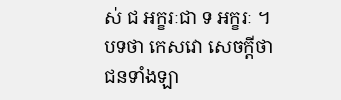ស់ ជ អក្ខរៈជា ទ អក្ខរៈ ។ បទថា កេសវោ សេចក្តីថា ជនទាំងឡា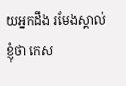យអ្នកដឹង រមែងស្គាល់ខ្ញុំថា កេស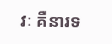វៈ គឺនារទ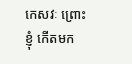កេសវៈ ព្រោះខ្ញុំ កើតមក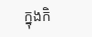ក្នុងកិ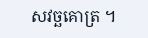សវច្ឆគោត្រ ។